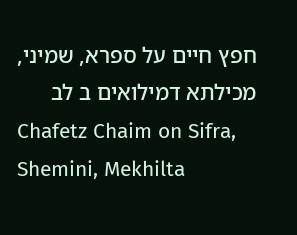חפץ חיים על ספרא, שמיני, מכילתא דמילואים ב לב
Chafetz Chaim on Sifra, Shemini, Mekhilta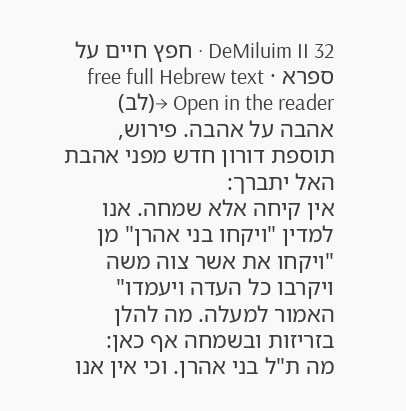DeMiluim II 32 · חפץ חיים על ספרא · free full Hebrew text
Open in the reader →(לב) אהבה על אהבה. פירוש, תוספת דורון חדש מפני אהבת האל יתברך:
אין קיחה אלא שמחה. אנו למדין "ויקחו בני אהרן" מן "ויקחו את אשר צוה משה ויקרבו כל העדה ויעמדו" האמור למעלה. מה להלן בזריזות ובשמחה אף כאן:
מה ת"ל בני אהרן. וכי אין אנו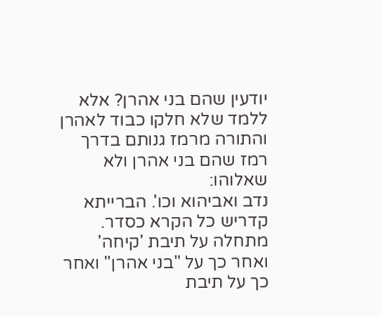יודעין שהם בני אהרן? אלא ללמד שלא חלקו כבוד לאהרן והתורה מרמז גנותם בדרך רמז שהם בני אהרן ולא שאלוהו:
נדב ואביהוא וכו'. הברייתא קדריש כל הקרא כסדר. מתחלה על תיבת 'קיחה' ואחר כך על "בני אהרן" ואחר כך על תיבת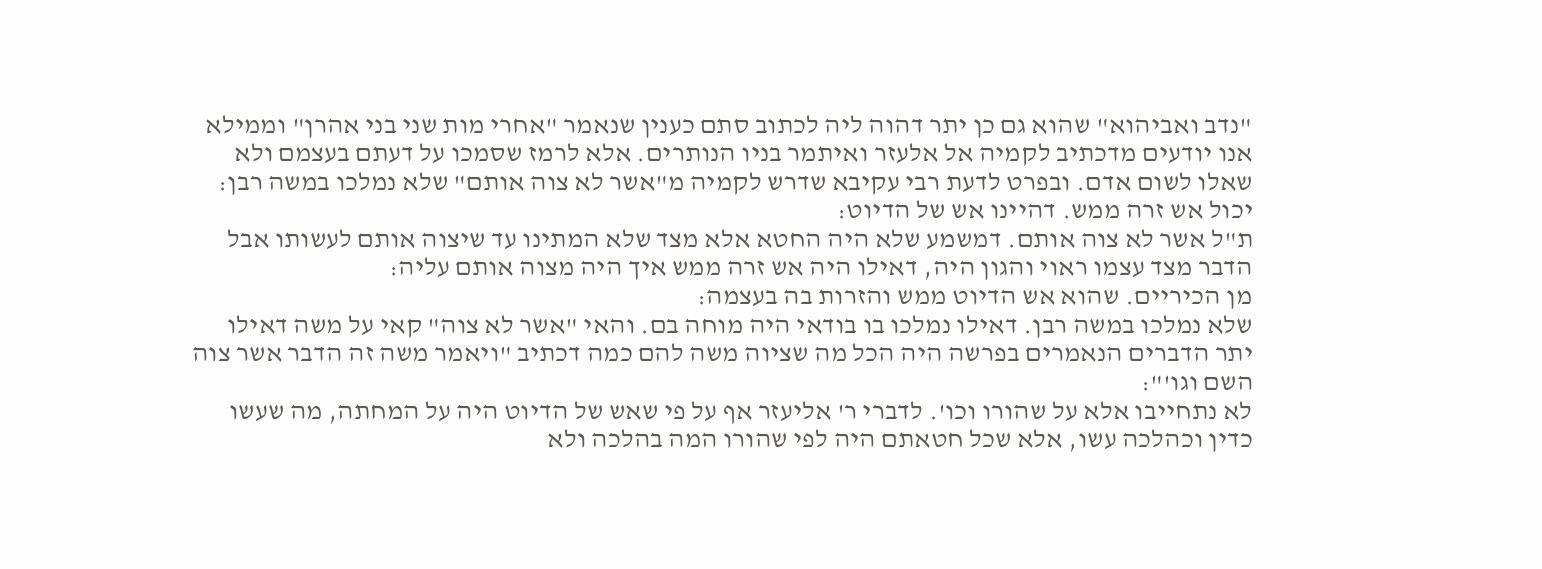"נדב ואביהוא" שהוא גם כן יתר דהוה ליה לכתוב סתם כענין שנאמר "אחרי מות שני בני אהרן" וממילא אנו יודעים מדכתיב לקמיה אל אלעזר ואיתמר בניו הנותרים. אלא לרמז שסמכו על דעתם בעצמם ולא שאלו לשום אדם. ובפרט לדעת רבי עקיבא שדרש לקמיה מ"אשר לא צוה אותם" שלא נמלכו במשה רבן:
יכול אש זרה ממש. דהיינו אש של הדיוט:
ת"ל אשר לא צוה אותם. דמשמע שלא היה החטא אלא מצד שלא המתינו עד שיצוה אותם לעשותו אבל הדבר מצד עצמו ראוי והגון היה, דאילו היה אש זרה ממש איך היה מצוה אותם עליה:
מן הכיריים. שהוא אש הדיוט ממש והזרות בה בעצמה:
שלא נמלכו במשה רבן. דאילו נמלכו בו בודאי היה מוחה בם. והאי "אשר לא צוה" קאי על משה דאילו יתר הדברים הנאמרים בפרשה היה הכל מה שציוה משה להם כמה דכתיב "ויאמר משה זה הדבר אשר צוה השם וגו'":
לא נתחייבו אלא על שהורו וכו'. לדברי ר' אליעזר אף על פי שאש של הדיוט היה על המחתה, מה שעשו כדין וכהלכה עשו, אלא שכל חטאתם היה לפי שהורו המה בהלכה ולא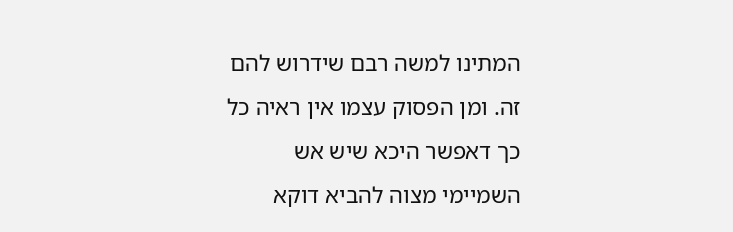המתינו למשה רבם שידרוש להם זה. ומן הפסוק עצמו אין ראיה כל כך דאפשר היכא שיש אש השמיימי מצוה להביא דוקא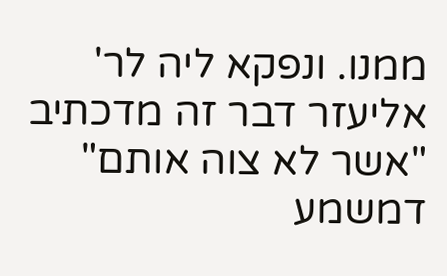ממנו. ונפקא ליה לר' אליעזר דבר זה מדכתיב "אשר לא צוה אותם" דמשמע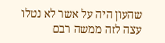שהעון היה על אשר לא נטלו עצה לזה ממשה רבם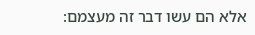אלא הם עשו דבר זה מעצמם: